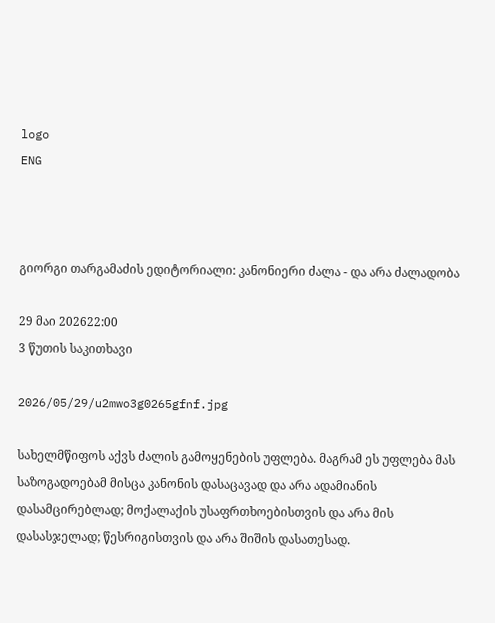logo
ENG



გიორგი თარგამაძის ედიტორიალი: კანონიერი ძალა - და არა ძალადობა

29 მაი 202622:00
3 წუთის საკითხავი

2026/05/29/u2mwo3g0265gfnf.jpg

სახელმწიფოს აქვს ძალის გამოყენების უფლება. მაგრამ ეს უფლება მას საზოგადოებამ მისცა კანონის დასაცავად და არა ადამიანის დასამცირებლად; მოქალაქის უსაფრთხოებისთვის და არა მის დასასჯელად; წესრიგისთვის და არა შიშის დასათესად.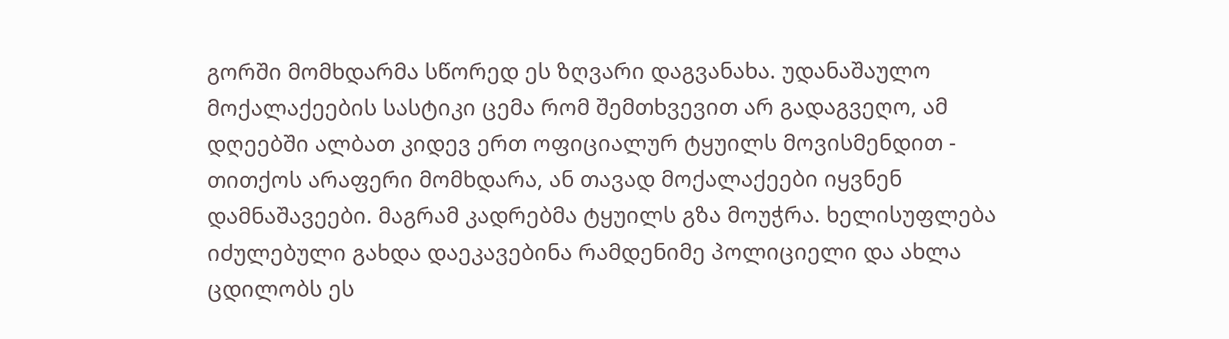გორში მომხდარმა სწორედ ეს ზღვარი დაგვანახა. უდანაშაულო მოქალაქეების სასტიკი ცემა რომ შემთხვევით არ გადაგვეღო, ამ დღეებში ალბათ კიდევ ერთ ოფიციალურ ტყუილს მოვისმენდით - თითქოს არაფერი მომხდარა, ან თავად მოქალაქეები იყვნენ დამნაშავეები. მაგრამ კადრებმა ტყუილს გზა მოუჭრა. ხელისუფლება იძულებული გახდა დაეკავებინა რამდენიმე პოლიციელი და ახლა ცდილობს ეს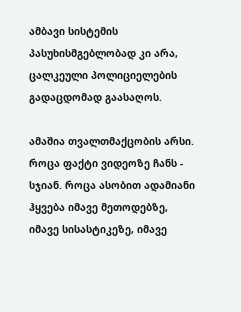ამბავი სისტემის პასუხისმგებლობად კი არა, ცალკეული პოლიციელების გადაცდომად გაასაღოს.

ამაშია თვალთმაქცობის არსი. როცა ფაქტი ვიდეოზე ჩანს - სჯიან. როცა ასობით ადამიანი ჰყვება იმავე მეთოდებზე, იმავე სისასტიკეზე, იმავე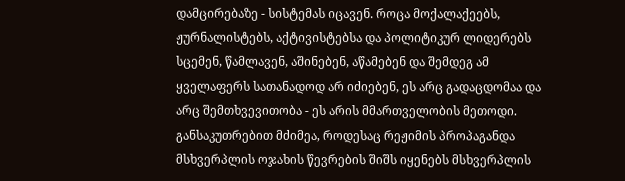დამცირებაზე - სისტემას იცავენ. როცა მოქალაქეებს, ჟურნალისტებს, აქტივისტებსა და პოლიტიკურ ლიდერებს სცემენ, წამლავენ, აშინებენ, აწამებენ და შემდეგ ამ ყველაფერს სათანადოდ არ იძიებენ, ეს არც გადაცდომაა და არც შემთხვევითობა - ეს არის მმართველობის მეთოდი.
განსაკუთრებით მძიმეა, როდესაც რეჟიმის პროპაგანდა მსხვერპლის ოჯახის წევრების შიშს იყენებს მსხვერპლის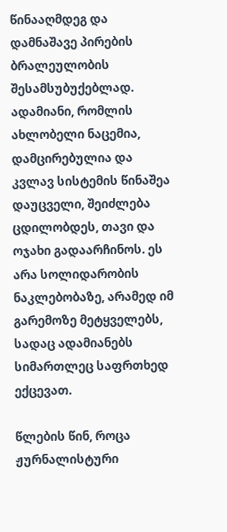წინააღმდეგ და დამნაშავე პირების ბრალეულობის შესამსუბუქებლად. ადამიანი, რომლის ახლობელი ნაცემია, დამცირებულია და კვლავ სისტემის წინაშეა დაუცველი, შეიძლება ცდილობდეს, თავი და ოჯახი გადაარჩინოს. ეს არა სოლიდარობის ნაკლებობაზე, არამედ იმ გარემოზე მეტყველებს, სადაც ადამიანებს სიმართლეც საფრთხედ ექცევათ.

წლების წინ, როცა ჟურნალისტური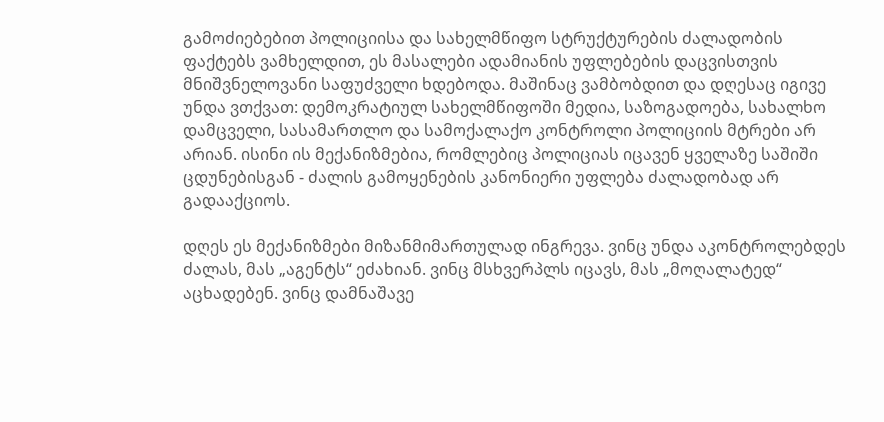გამოძიებებით პოლიციისა და სახელმწიფო სტრუქტურების ძალადობის ფაქტებს ვამხელდით, ეს მასალები ადამიანის უფლებების დაცვისთვის მნიშვნელოვანი საფუძველი ხდებოდა. მაშინაც ვამბობდით და დღესაც იგივე უნდა ვთქვათ: დემოკრატიულ სახელმწიფოში მედია, საზოგადოება, სახალხო დამცველი, სასამართლო და სამოქალაქო კონტროლი პოლიციის მტრები არ არიან. ისინი ის მექანიზმებია, რომლებიც პოლიციას იცავენ ყველაზე საშიში ცდუნებისგან - ძალის გამოყენების კანონიერი უფლება ძალადობად არ გადააქციოს.

დღეს ეს მექანიზმები მიზანმიმართულად ინგრევა. ვინც უნდა აკონტროლებდეს ძალას, მას „აგენტს“ ეძახიან. ვინც მსხვერპლს იცავს, მას „მოღალატედ“ აცხადებენ. ვინც დამნაშავე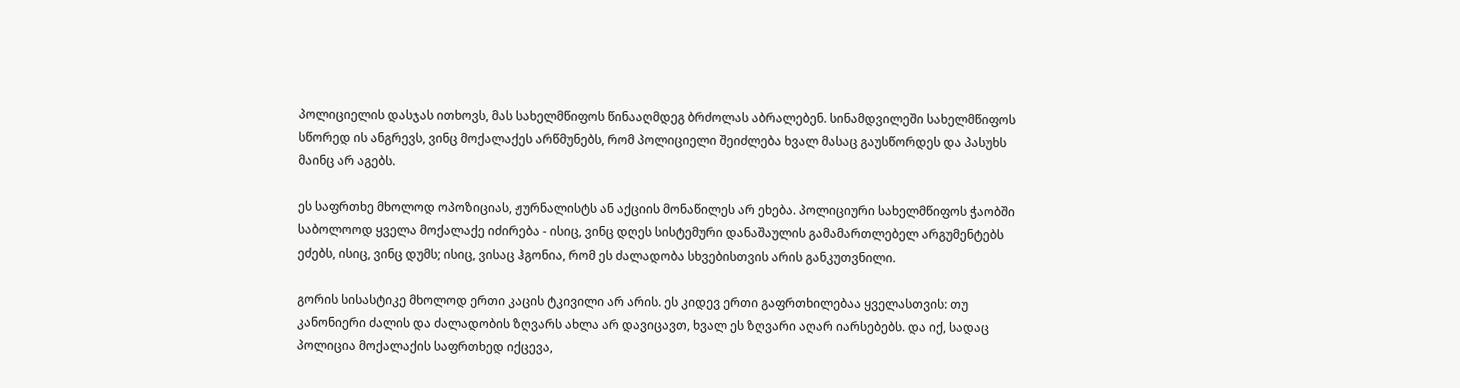პოლიციელის დასჯას ითხოვს, მას სახელმწიფოს წინააღმდეგ ბრძოლას აბრალებენ. სინამდვილეში სახელმწიფოს სწორედ ის ანგრევს, ვინც მოქალაქეს არწმუნებს, რომ პოლიციელი შეიძლება ხვალ მასაც გაუსწორდეს და პასუხს მაინც არ აგებს.

ეს საფრთხე მხოლოდ ოპოზიციას, ჟურნალისტს ან აქციის მონაწილეს არ ეხება. პოლიციური სახელმწიფოს ჭაობში საბოლოოდ ყველა მოქალაქე იძირება - ისიც, ვინც დღეს სისტემური დანაშაულის გამამართლებელ არგუმენტებს ეძებს, ისიც, ვინც დუმს; ისიც, ვისაც ჰგონია, რომ ეს ძალადობა სხვებისთვის არის განკუთვნილი.

გორის სისასტიკე მხოლოდ ერთი კაცის ტკივილი არ არის. ეს კიდევ ერთი გაფრთხილებაა ყველასთვის: თუ კანონიერი ძალის და ძალადობის ზღვარს ახლა არ დავიცავთ, ხვალ ეს ზღვარი აღარ იარსებებს. და იქ, სადაც პოლიცია მოქალაქის საფრთხედ იქცევა,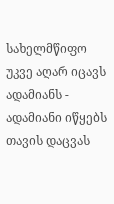სახელმწიფო უკვე აღარ იცავს ადამიანს - ადამიანი იწყებს თავის დაცვას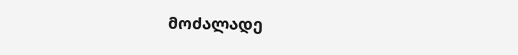მოძალადე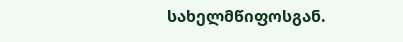სახელმწიფოსგან.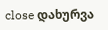close დახურვა